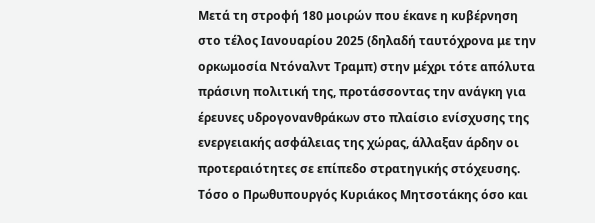Μετά τη στροφή 180 μοιρών που έκανε η κυβέρνηση στο τέλος Ιανουαρίου 2025 (δηλαδή ταυτόχρονα με την ορκωμοσία Ντόναλντ Τραμπ) στην μέχρι τότε απόλυτα πράσινη πολιτική της, προτάσσοντας την ανάγκη για έρευνες υδρογονανθράκων στο πλαίσιο ενίσχυσης της ενεργειακής ασφάλειας της χώρας, άλλαξαν άρδην οι προτεραιότητες σε επίπεδο στρατηγικής στόχευσης.
Τόσο ο Πρωθυπουργός Κυριάκος Μητσοτάκης όσο και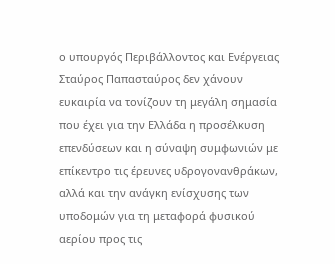ο υπουργός Περιβάλλοντος και Ενέργειας Σταύρος Παπασταύρος δεν χάνουν ευκαιρία να τονίζουν τη μεγάλη σημασία που έχει για την Ελλάδα η προσέλκυση επενδύσεων και η σύναψη συμφωνιών με επίκεντρο τις έρευνες υδρογονανθράκων, αλλά και την ανάγκη ενίσχυσης των υποδομών για τη μεταφορά φυσικού αερίου προς τις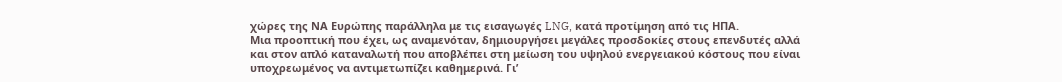χώρες της ΝΑ Ευρώπης παράλληλα με τις εισαγωγές LNG, κατά προτίμηση από τις ΗΠΑ.
Μια προοπτική που έχει, ως αναμενόταν, δημιουργήσει μεγάλες προσδοκίες στους επενδυτές αλλά και στον απλό καταναλωτή που αποβλέπει στη μείωση του υψηλού ενεργειακού κόστους που είναι υποχρεωμένος να αντιμετωπίζει καθημερινά. Γι’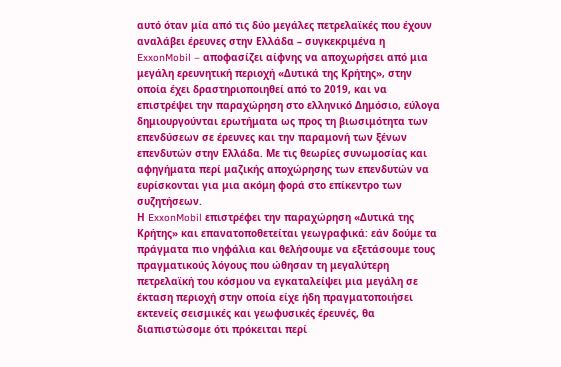αυτό όταν μία από τις δύο μεγάλες πετρελαϊκές που έχουν αναλάβει έρευνες στην Ελλάδα – συγκεκριμένα η ExxonMobil – αποφασίζει αίφνης να αποχωρήσει από μια μεγάλη ερευνητική περιοχή «Δυτικά της Κρήτης», στην οποία έχει δραστηριοποιηθεί από το 2019, και να επιστρέψει την παραχώρηση στο ελληνικό Δημόσιο, εύλογα δημιουργούνται ερωτήματα ως προς τη βιωσιμότητα των επενδύσεων σε έρευνες και την παραμονή των ξένων επενδυτών στην Ελλάδα. Με τις θεωρίες συνωμοσίας και αφηγήματα περί μαζικής αποχώρησης των επενδυτών να ευρίσκονται για μια ακόμη φορά στο επίκεντρο των συζητήσεων.
Η ExxonMobil επιστρέφει την παραχώρηση «Δυτικά της Κρήτης» και επανατοποθετείται γεωγραφικά: εάν δούμε τα πράγματα πιο νηφάλια και θελήσουμε να εξετάσουμε τους πραγματικούς λόγους που ώθησαν τη μεγαλύτερη πετρελαϊκή του κόσμου να εγκαταλείψει μια μεγάλη σε έκταση περιοχή στην οποία είχε ήδη πραγματοποιήσει εκτενείς σεισμικές και γεωφυσικές έρευνές, θα διαπιστώσομε ότι πρόκειται περί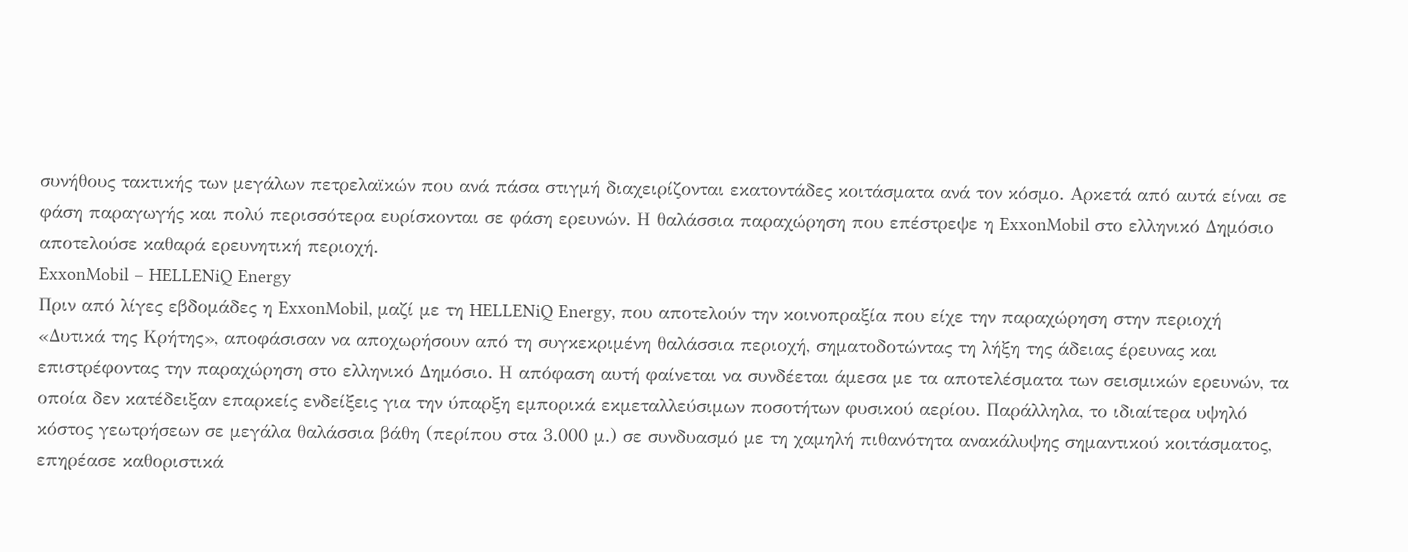συνήθους τακτικής των μεγάλων πετρελαϊκών που ανά πάσα στιγμή διαχειρίζονται εκατοντάδες κοιτάσματα ανά τον κόσμο. Αρκετά από αυτά είναι σε φάση παραγωγής και πολύ περισσότερα ευρίσκονται σε φάση ερευνών. Η θαλάσσια παραχώρηση που επέστρεψε η ExxonMobil στο ελληνικό Δημόσιο αποτελούσε καθαρά ερευνητική περιοχή.
ExxonMobil – HELLENiQ Energy
Πριν από λίγες εβδομάδες η ExxonMobil, μαζί με τη HELLENiQ Energy, που αποτελούν την κοινοπραξία που είχε την παραχώρηση στην περιοχή «Δυτικά της Κρήτης», αποφάσισαν να αποχωρήσουν από τη συγκεκριμένη θαλάσσια περιοχή, σηματοδοτώντας τη λήξη της άδειας έρευνας και επιστρέφοντας την παραχώρηση στο ελληνικό Δημόσιο. Η απόφαση αυτή φαίνεται να συνδέεται άμεσα με τα αποτελέσματα των σεισμικών ερευνών, τα οποία δεν κατέδειξαν επαρκείς ενδείξεις για την ύπαρξη εμπορικά εκμεταλλεύσιμων ποσοτήτων φυσικού αερίου. Παράλληλα, το ιδιαίτερα υψηλό κόστος γεωτρήσεων σε μεγάλα θαλάσσια βάθη (περίπου στα 3.000 μ.) σε συνδυασμό με τη χαμηλή πιθανότητα ανακάλυψης σημαντικού κοιτάσματος, επηρέασε καθοριστικά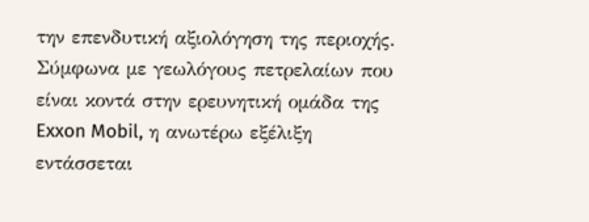την επενδυτική αξιολόγηση της περιοχής.
Σύμφωνα με γεωλόγους πετρελαίων που είναι κοντά στην ερευνητική ομάδα της Exxon Mobil, η ανωτέρω εξέλιξη εντάσσεται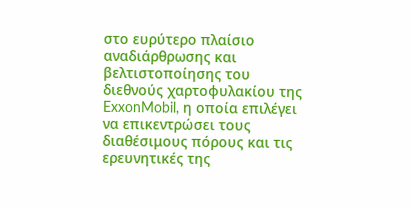στο ευρύτερο πλαίσιο αναδιάρθρωσης και βελτιστοποίησης του διεθνούς χαρτοφυλακίου της ExxonMobil, η οποία επιλέγει να επικεντρώσει τους διαθέσιμους πόρους και τις ερευνητικές της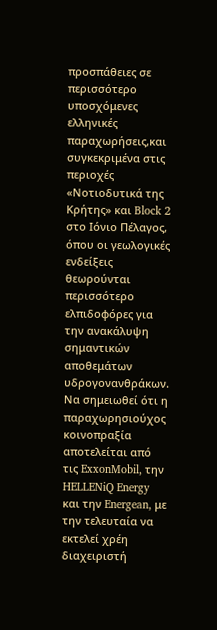προσπάθειες σε περισσότερο υποσχόμενες ελληνικές παραχωρήσεις,και συγκεκριμένα στις περιοχές «Νοτιοδυτικά της Κρήτης» και Block 2 στο Ιόνιο Πέλαγος, όπου οι γεωλογικές ενδείξεις θεωρούνται περισσότερο ελπιδοφόρες για την ανακάλυψη σημαντικών αποθεμάτων υδρογονανθράκων.
Να σημειωθεί ότι η παραχωρησιούχος κοινοπραξία αποτελείται από τις ExxonMobil, την HELLENiQ Energy και την Energean, με την τελευταία να εκτελεί χρέη διαχειριστή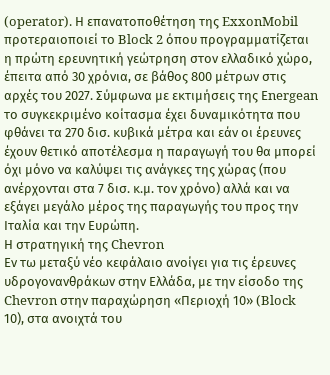(operator). Η επανατοποθέτηση της ExxonMobil πρoτεραιοποιεί το Block 2 όπου προγραμματίζεται η πρώτη ερευνητική γεώτρηση στον ελλαδικό χώρο, έπειτα από 30 χρόνια, σε βάθος 800 μέτρων στις αρχές του 2027. Σύμφωνα με εκτιμήσεις της Εnergean το συγκεκριμένο κοίτασμα έχει δυναμικότητα που φθάνει τα 270 δισ. κυβικά μέτρα και εάν οι έρευνες έχουν θετικό αποτέλεσμα η παραγωγή του θα μπορεί όχι μόνο να καλύψει τις ανάγκες της χώρας (που ανέρχονται στα 7 δισ. κ.μ. τον χρόνο) αλλά και να εξάγει μεγάλο μέρος της παραγωγής του προς την Ιταλία και την Ευρώπη.
Η στρατηγική της Chevron
Εν τω μεταξύ νέο κεφάλαιο ανοίγει για τις έρευνες υδρογονανθράκων στην Ελλάδα, με την είσοδο της Chevron στην παραχώρηση «Περιοχή 10» (Block 10), στα ανοιχτά του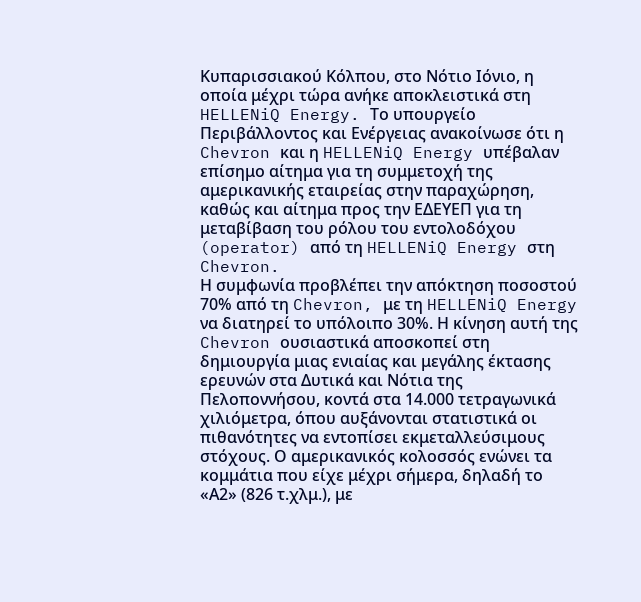Κυπαρισσιακού Κόλπου, στο Νότιο Ιόνιο, η οποία μέχρι τώρα ανήκε αποκλειστικά στη HELLENiQ Energy. Το υπουργείο Περιβάλλοντος και Ενέργειας ανακοίνωσε ότι η Chevron και η HELLENiQ Energy υπέβαλαν επίσημο αίτημα για τη συμμετοχή της αμερικανικής εταιρείας στην παραχώρηση, καθώς και αίτημα προς την ΕΔΕΥΕΠ για τη μεταβίβαση του ρόλου του εντολοδόχου (operator) από τη HELLENiQ Energy στη Chevron.
Η συμφωνία προβλέπει την απόκτηση ποσοστού 70% από τη Chevron, με τη HELLENiQ Energy να διατηρεί το υπόλοιπο 30%. Η κίνηση αυτή της Chevron ουσιαστικά αποσκοπεί στη δημιουργία μιας ενιαίας και μεγάλης έκτασης ερευνών στα Δυτικά και Νότια της Πελοποννήσου, κοντά στα 14.000 τετραγωνικά χιλιόμετρα, όπου αυξάνονται στατιστικά οι πιθανότητες να εντοπίσει εκμεταλλεύσιμους στόχους. Ο αμερικανικός κολοσσός ενώνει τα κομμάτια που είχε μέχρι σήμερα, δηλαδή το «Α2» (826 τ.χλμ.), με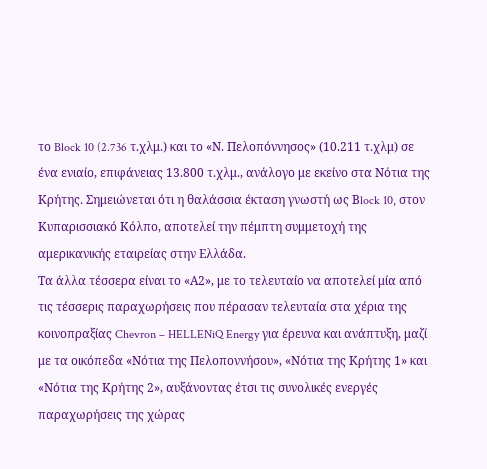το Block 10 (2.736 τ.χλμ.) και το «Ν. Πελοπόννησος» (10.211 τ.χλμ) σε ένα ενιαίο, επιφάνειας 13.800 τ.χλμ., ανάλογο με εκείνο στα Νότια της Κρήτης. Σημειώνεται ότι η θαλάσσια έκταση γνωστή ως Βlock 10, στον Κυπαρισσιακό Κόλπο, αποτελεί την πέμπτη συμμετοχή της αμερικανικής εταιρείας στην Ελλάδα.
Τα άλλα τέσσερα είναι το «Α2», με το τελευταίο να αποτελεί μία από τις τέσσερις παραχωρήσεις που πέρασαν τελευταία στα χέρια της κοινοπραξίας Chevron – HELLENiQ Energy για έρευνα και ανάπτυξη, μαζί με τα οικόπεδα «Νότια της Πελοποννήσου», «Νότια της Κρήτης 1» και «Νότια της Κρήτης 2», αυξάνοντας έτσι τις συνολικές ενεργές παραχωρήσεις της χώρας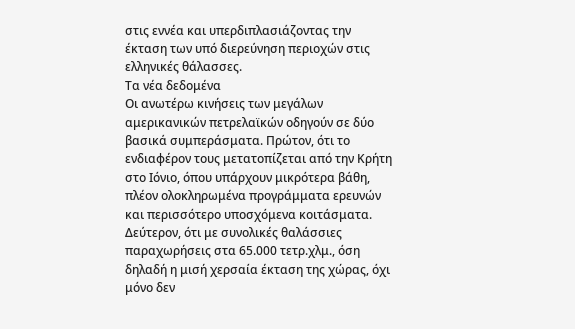στις εννέα και υπερδιπλασιάζοντας την έκταση των υπό διερεύνηση περιοχών στις ελληνικές θάλασσες.
Τα νέα δεδομένα
Οι ανωτέρω κινήσεις των μεγάλων αμερικανικών πετρελαϊκών οδηγούν σε δύο βασικά συμπεράσματα. Πρώτον, ότι το ενδιαφέρον τους μετατοπίζεται από την Κρήτη στο Ιόνιο, όπου υπάρχουν μικρότερα βάθη, πλέον ολοκληρωμένα προγράμματα ερευνών και περισσότερο υποσχόμενα κοιτάσματα. Δεύτερον, ότι με συνολικές θαλάσσιες παραχωρήσεις στα 65.000 τετρ.χλμ., όση δηλαδή η μισή χερσαία έκταση της χώρας, όχι μόνο δεν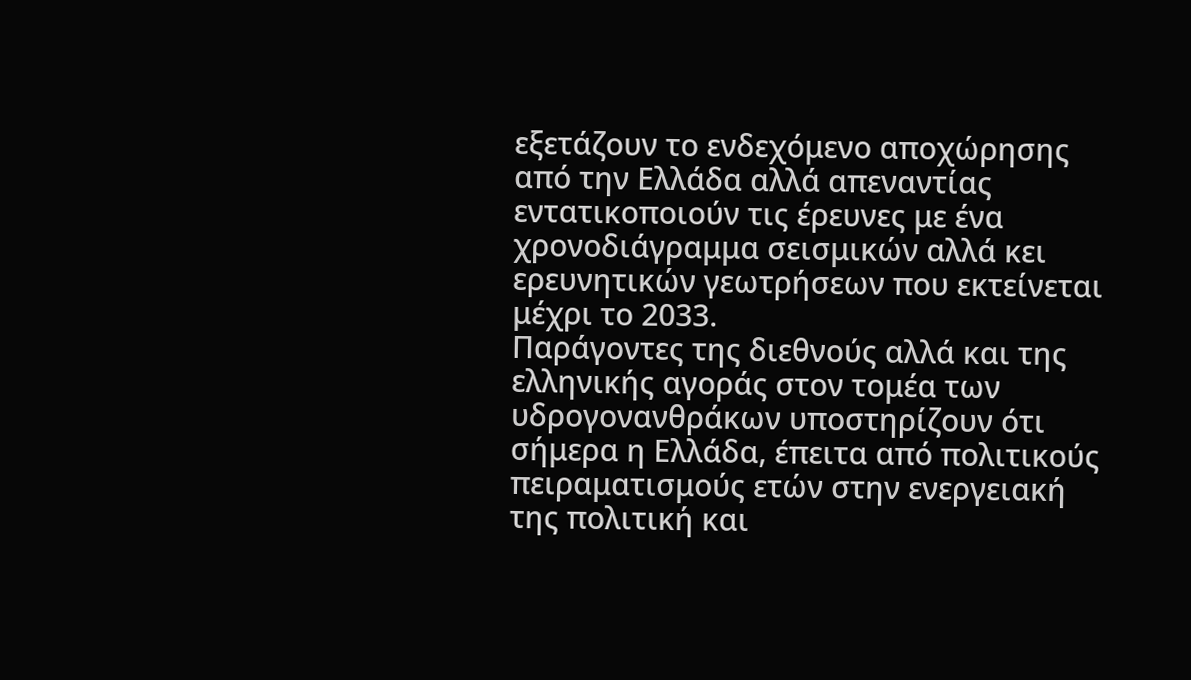εξετάζουν το ενδεχόμενο αποχώρησης από την Ελλάδα αλλά απεναντίας εντατικοποιούν τις έρευνες με ένα χρονοδιάγραμμα σεισμικών αλλά κει ερευνητικών γεωτρήσεων που εκτείνεται μέχρι το 2033.
Παράγοντες της διεθνούς αλλά και της ελληνικής αγοράς στον τομέα των υδρογονανθράκων υποστηρίζουν ότι σήμερα η Ελλάδα, έπειτα από πολιτικούς πειραματισμούς ετών στην ενεργειακή της πολιτική και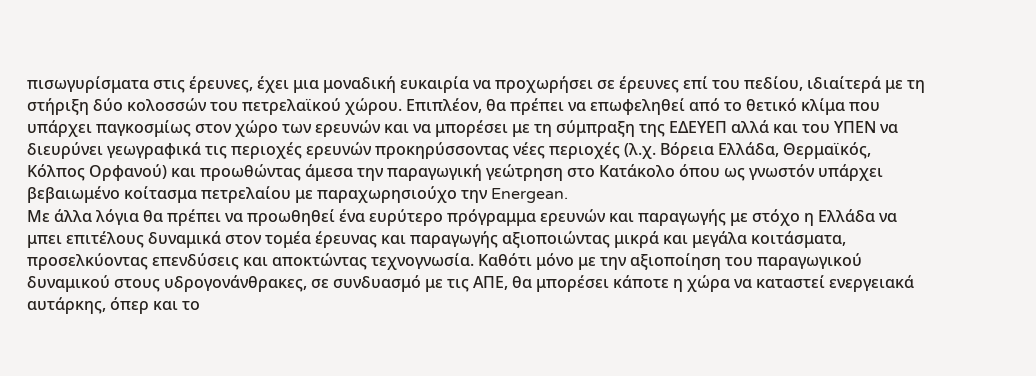πισωγυρίσματα στις έρευνες, έχει μια μοναδική ευκαιρία να προχωρήσει σε έρευνες επί του πεδίου, ιδιαίτερά με τη στήριξη δύο κολοσσών του πετρελαϊκού χώρου. Επιπλέον, θα πρέπει να επωφεληθεί από το θετικό κλίμα που υπάρχει παγκοσμίως στον χώρο των ερευνών και να μπορέσει με τη σύμπραξη της ΕΔΕΥΕΠ αλλά και του ΥΠΕΝ να διευρύνει γεωγραφικά τις περιοχές ερευνών προκηρύσσοντας νέες περιοχές (λ.χ. Βόρεια Ελλάδα, Θερμαϊκός, Κόλπος Ορφανού) και προωθώντας άμεσα την παραγωγική γεώτρηση στο Κατάκολο όπου ως γνωστόν υπάρχει βεβαιωμένο κοίτασμα πετρελαίου με παραχωρησιούχο την Energean.
Με άλλα λόγια θα πρέπει να προωθηθεί ένα ευρύτερο πρόγραμμα ερευνών και παραγωγής με στόχο η Ελλάδα να μπει επιτέλους δυναμικά στον τομέα έρευνας και παραγωγής αξιοποιώντας μικρά και μεγάλα κοιτάσματα, προσελκύοντας επενδύσεις και αποκτώντας τεχνογνωσία. Καθότι μόνο με την αξιοποίηση του παραγωγικού δυναμικού στους υδρογονάνθρακες, σε συνδυασμό με τις ΑΠΕ, θα μπορέσει κάποτε η χώρα να καταστεί ενεργειακά αυτάρκης, όπερ και το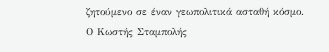ζητούμενο σε έναν γεωπολιτικά ασταθή κόσμο.
Ο Κωστής Σταμπολής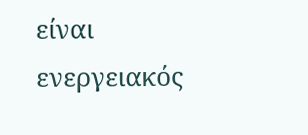είναι ενεργειακός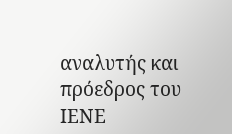αναλυτής και πρόεδρος του ΙΕΝΕ